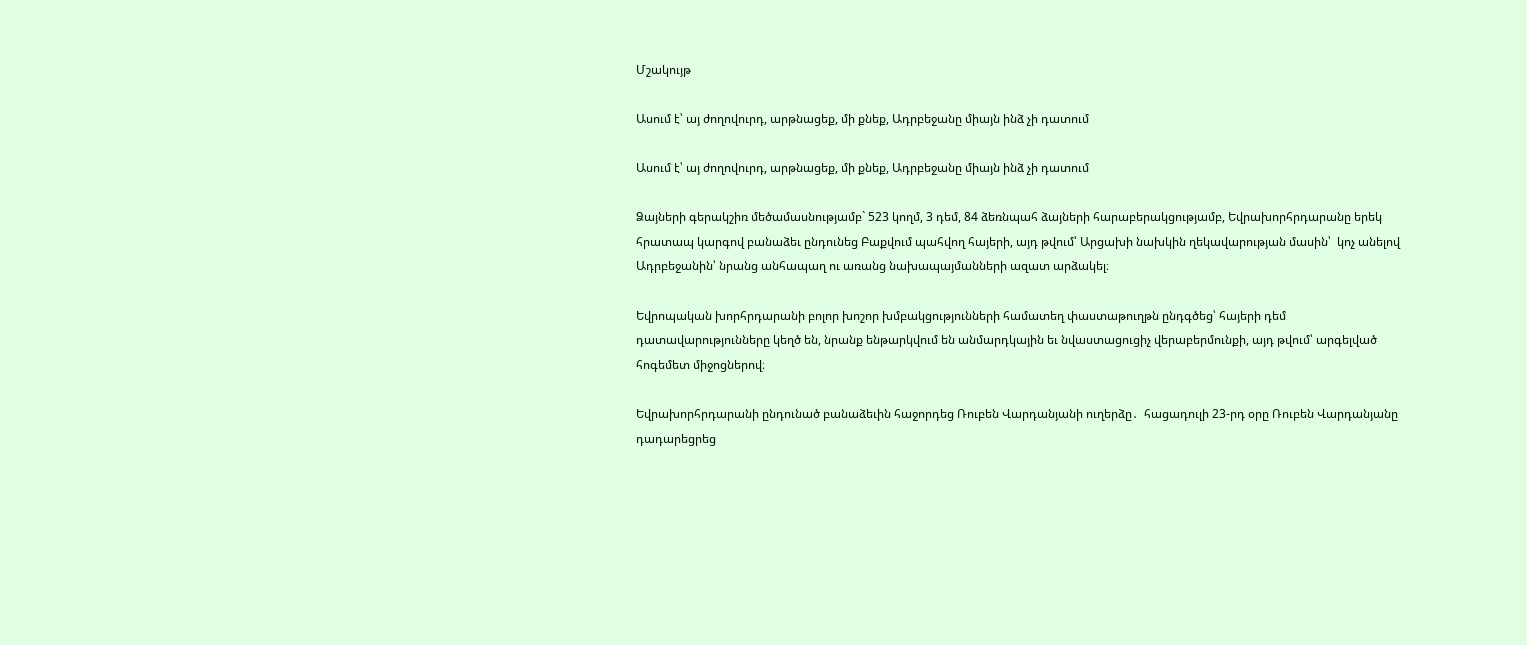Մշակույթ

Ասում է՝ այ ժողովուրդ, արթնացեք, մի քնեք, Ադրբեջանը միայն ինձ չի դատում

Ասում է՝ այ ժողովուրդ, արթնացեք, մի քնեք, Ադրբեջանը միայն ինձ չի դատում

Ձայների գերակշիռ մեծամասնությամբ` 523 կողմ, 3 դեմ, 84 ձեռնպահ ձայների հարաբերակցությամբ, Եվրախորհրդարանը երեկ հրատապ կարգով բանաձեւ ընդունեց Բաքվում պահվող հայերի, այդ թվում՝ Արցախի նախկին ղեկավարության մասին՝  կոչ անելով Ադրբեջանին՝ նրանց անհապաղ ու առանց նախապայմանների ազատ արձակել։

Եվրոպական խորհրդարանի բոլոր խոշոր խմբակցությունների համատեղ փաստաթուղթն ընդգծեց՝ հայերի դեմ դատավարությունները կեղծ են, նրանք ենթարկվում են անմարդկային եւ նվաստացուցիչ վերաբերմունքի, այդ թվում՝ արգելված հոգեմետ միջոցներով։

Եվրախորհրդարանի ընդունած բանաձեւին հաջորդեց Ռուբեն Վարդանյանի ուղերձը․  հացադուլի 23-րդ օրը Ռուբեն Վարդանյանը դադարեցրեց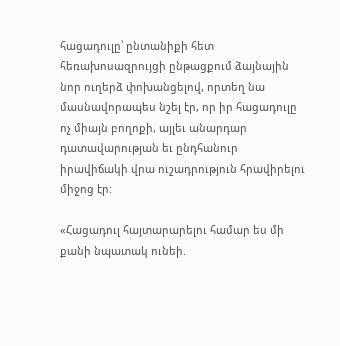հացադուլը՝ ընտանիքի հետ հեռախոսազրույցի ընթացքում ձայնային նոր ուղերձ փոխանցելով, որտեղ նա մասնավորապես նշել էր, որ իր հացադուլը ոչ միայն բողոքի, այլեւ անարդար դատավարության եւ ընդհանուր իրավիճակի վրա ուշադրություն հրավիրելու միջոց էր:

«Հացադուլ հայտարարելու համար ես մի քանի նպատակ ունեի.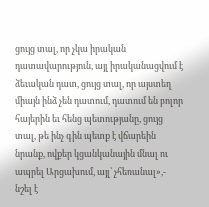ցույց տալ, որ չկա իրական դատավարություն, այլ իրականացվում է ձեւական դատ, ցույց տալ, որ այստեղ միայն ինձ չեն դատում, դատում են բոլոր հայերին եւ հենց պետությանը, ցույց տալ, թե ինչ գին պետք է վճարեին նրանք, ովքեր կցանկանային մնալ ու ապրել Արցախում, այլ՝ չհեռանալ»,- նշել է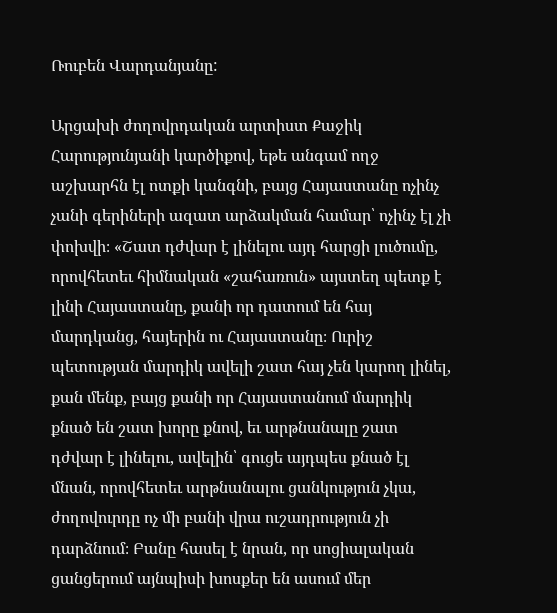Ռուբեն Վարդանյանը:

Արցախի ժողովրդական արտիստ Քաջիկ Հարությունյանի կարծիքով, եթե անգամ ողջ աշխարհն էլ ոտքի կանգնի, բայց Հայաստանը ոչինչ չանի գերիների ազատ արձակման համար՝ ոչինչ էլ չի փոխվի։ «Շատ դժվար է լինելու այդ հարցի լուծումը, որովհետեւ հիմնական «շահառուն» այստեղ պետք է լինի Հայաստանը, քանի որ դատում են հայ մարդկանց, հայերին ու Հայաստանը։ Ուրիշ պետության մարդիկ ավելի շատ հայ չեն կարող լինել, քան մենք, բայց քանի որ Հայաստանում մարդիկ քնած են շատ խորը քնով, եւ արթնանալը շատ դժվար է լինելու, ավելին՝ գուցե այդպես քնած էլ մնան, որովհետեւ արթնանալու ցանկություն չկա, ժողովուրդը ոչ մի բանի վրա ուշադրություն չի դարձնում։ Բանը հասել է նրան, որ սոցիալական ցանցերում այնպիսի խոսքեր են ասում մեր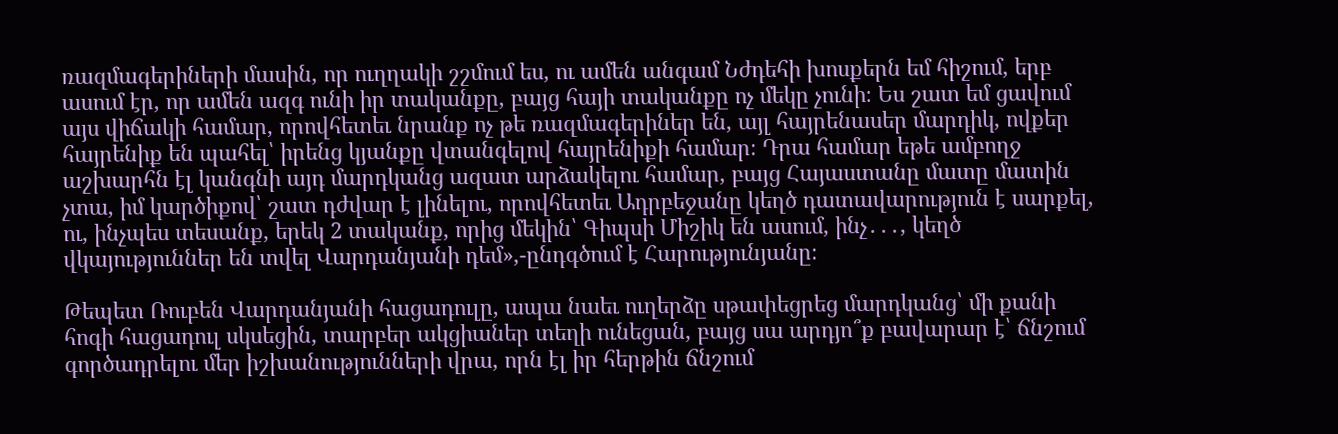ռազմագերիների մասին, որ ուղղակի շշմում ես, ու ամեն անգամ Նժդեհի խոսքերն եմ հիշում, երբ ասում էր, որ ամեն ազգ ունի իր տականքը, բայց հայի տականքը ոչ մեկը չունի։ Ես շատ եմ ցավում այս վիճակի համար, որովհետեւ նրանք ոչ թե ռազմագերիներ են, այլ հայրենասեր մարդիկ, ովքեր հայրենիք են պահել՝ իրենց կյանքը վտանգելով հայրենիքի համար։ Դրա համար եթե ամբողջ աշխարհն էլ կանգնի այդ մարդկանց ազատ արձակելու համար, բայց Հայաստանը մատը մատին չտա, իմ կարծիքով՝ շատ դժվար է լինելու, որովհետեւ Ադրբեջանը կեղծ դատավարություն է սարքել, ու, ինչպես տեսանք, երեկ 2 տականք, որից մեկին՝ Գիպսի Միշիկ են ասում, ինչ․․․, կեղծ վկայություններ են տվել Վարդանյանի դեմ»,-ընդգծում է Հարությունյանը։

Թեպետ Ռուբեն Վարդանյանի հացադուլը, ապա նաեւ ուղերձը սթափեցրեց մարդկանց՝ մի քանի հոգի հացադուլ սկսեցին, տարբեր ակցիաներ տեղի ունեցան, բայց սա արդյո՞ք բավարար է՝ ճնշում գործադրելու մեր իշխանությունների վրա, որն էլ իր հերթին ճնշում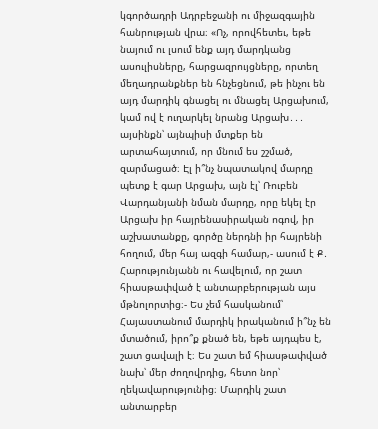կգործադրի Ադրբեջանի ու միջազգային հանրության վրա։ «Ոչ, որովհետեւ, եթե նայում ու լսում ենք այդ մարդկանց ասուլիսները, հարցազրույցները, որտեղ մեղադրանքներ են հնչեցնում, թե ինչու են այդ մարդիկ գնացել ու մնացել Արցախում, կամ ով է ուղարկել նրանց Արցախ․․․ այսինքն՝ այնպիսի մտքեր են արտահայտում, որ մնում ես շշմած, զարմացած։ Էլ ի՞նչ նպատակով մարդը պետք է գար Արցախ, այն էլ՝ Ռուբեն Վարդանյանի նման մարդը, որը եկել էր Արցախ իր հայրենասիրական ոգով, իր աշխատանքը, գործը ներդնի իր հայրենի հողում, մեր հայ ազգի համար,- ասում է Ք․ Հարությունյանն ու հավելում, որ շատ հիասթափված է անտարբերության այս մթնոլորտից։- Ես չեմ հասկանում՝ Հայաստանում մարդիկ իրականում ի՞նչ են մտածում, իրո՞ք քնած են, եթե այդպես է, շատ ցավալի է։ Ես շատ եմ հիասթափված նախ՝ մեր ժողովրդից, հետո նոր՝ ղեկավարությունից։ Մարդիկ շատ անտարբեր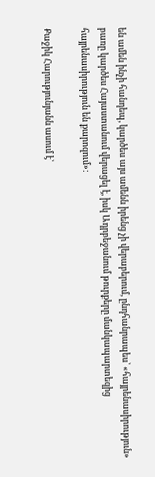են ամեն ինչի հանդեպ, կարծես այս ամենն իրենց չի վերաբերում, ընդհանրապես՝ «հայրենասիրություն» բառը կարծես Հայաստանում վերացել է, իսկ Ադրբեջանում թուրքերը մանկապարտեզից հայրենասիրություն են քարոզում»։

Քաջիկ Հարությունյանն ասում է՝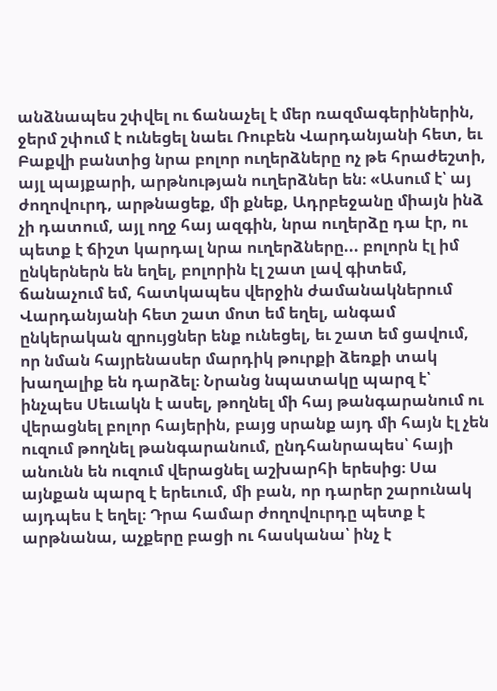անձնապես շփվել ու ճանաչել է մեր ռազմագերիներին, ջերմ շփում է ունեցել նաեւ Ռուբեն Վարդանյանի հետ, եւ Բաքվի բանտից նրա բոլոր ուղերձները ոչ թե հրաժեշտի, այլ պայքարի, արթնության ուղերձներ են։ «Ասում է՝ այ ժողովուրդ, արթնացեք, մի քնեք, Ադրբեջանը միայն ինձ չի դատում, այլ ողջ հայ ազգին, նրա ուղերձը դա էր, ու պետք է ճիշտ կարդալ նրա ուղերձները... բոլորն էլ իմ ընկերներն են եղել, բոլորին էլ շատ լավ գիտեմ, ճանաչում եմ, հատկապես վերջին ժամանակներում Վարդանյանի հետ շատ մոտ եմ եղել, անգամ ընկերական զրույցներ ենք ունեցել, եւ շատ եմ ցավում, որ նման հայրենասեր մարդիկ թուրքի ձեռքի տակ խաղալիք են դարձել։ Նրանց նպատակը պարզ է՝ ինչպես Սեւակն է ասել, թողնել մի հայ թանգարանում ու վերացնել բոլոր հայերին, բայց սրանք այդ մի հայն էլ չեն ուզում թողնել թանգարանում, ընդհանրապես՝ հայի անունն են ուզում վերացնել աշխարհի երեսից։ Սա այնքան պարզ է երեւում, մի բան, որ դարեր շարունակ այդպես է եղել։ Դրա համար ժողովուրդը պետք է արթնանա, աչքերը բացի ու հասկանա՝ ինչ է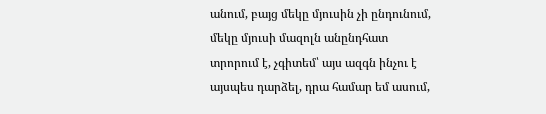անում, բայց մեկը մյուսին չի ընդունում, մեկը մյուսի մազոլն անընդհատ տրորում է, չգիտեմ՝ այս ազգն ինչու է այսպես դարձել, դրա համար եմ ասում,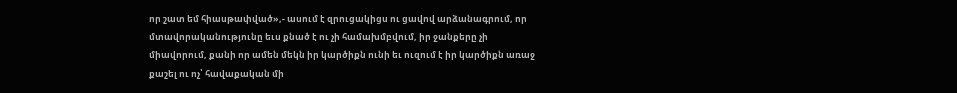որ շատ եմ հիասթափված»,- ասում է զրուցակիցս ու ցավով արձանագրում, որ մտավորականությունը եւս քնած է ու չի համախմբվում, իր ջանքերը չի միավորում, քանի որ ամեն մեկն իր կարծիքն ունի եւ ուզում է իր կարծիքն առաջ քաշել ու ոչ՝ հավաքական մի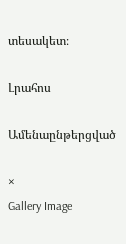տեսակետ։

Լրահոս

Ամենաընթերցված

×
Gallery Image